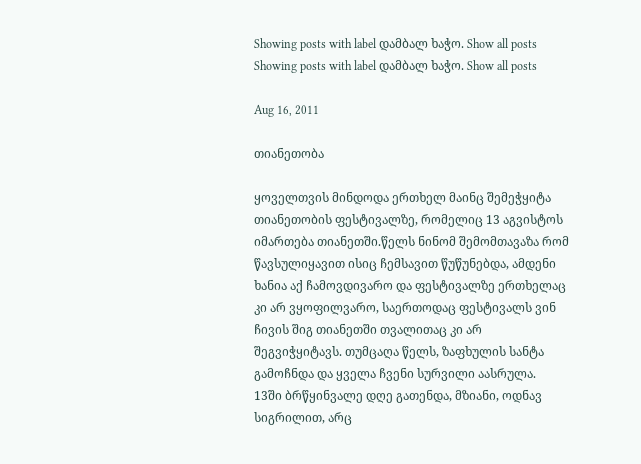Showing posts with label დამბალ ხაჭო. Show all posts
Showing posts with label დამბალ ხაჭო. Show all posts

Aug 16, 2011

თიანეთობა

ყოველთვის მინდოდა ერთხელ მაინც შემეჭყიტა თიანეთობის ფესტივალზე, რომელიც 13 აგვისტოს იმართება თიანეთში.წელს ნინომ შემომთავაზა რომ წავსულიყავით ისიც ჩემსავით წუწუნებდა, ამდენი ხანია აქ ჩამოვდივარო და ფესტივალზე ერთხელაც კი არ ვყოფილვარო, საერთოდაც ფესტივალს ვინ ჩივის შიგ თიანეთში თვალითაც კი არ შეგვიჭყიტავს. თუმცაღა წელს, ზაფხულის სანტა გამოჩნდა და ყველა ჩვენი სურვილი აასრულა.
13ში ბრწყინვალე დღე გათენდა, მზიანი, ოდნავ სიგრილით, არც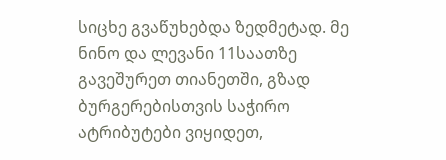სიცხე გვაწუხებდა ზედმეტად. მე ნინო და ლევანი 11საათზე გავეშურეთ თიანეთში, გზად ბურგერებისთვის საჭირო ატრიბუტები ვიყიდეთ,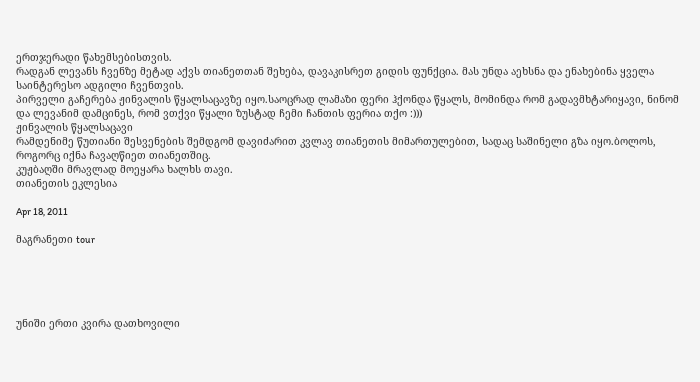ერთჯერადი წახემსებისთვის.
რადგან ლევანს ჩვენზე მეტად აქვს თიანეთთან შეხება, დავაკისრეთ გიდის ფუნქცია. მას უნდა აეხსნა და ენახებინა ყველა საინტერესო ადგილი ჩვენთვის.
პირველი გაჩერება ჟინვალის წყალსაცავზე იყო.საოცრად ლამაზი ფერი ჰქონდა წყალს, მომინდა რომ გადავმხტარიყავი, ნინომ და ლევანიმ დამცინეს, რომ ვთქვი წყალი ზუსტად ჩემი ჩანთის ფერია თქო :)))
ჟინვალის წყალსაცავი
რამდენიმე წუთიანი შესვენების შემდგომ დავიძარით კვლავ თიანეთის მიმართულებით, სადაც საშინელი გზა იყო.ბოლოს, როგორც იქნა ჩავაღწიეთ თიანეთშიც.
კუჟბაღში მრავლად მოეყარა ხალხს თავი.
თიანეთის ეკლესია

Apr 18, 2011

მაგრანეთი tour





უნიში ერთი კვირა დათხოვილი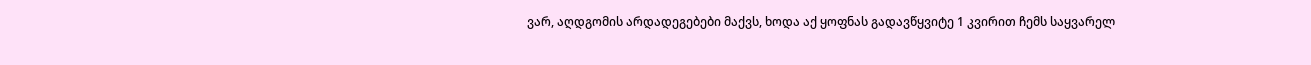ვარ, აღდგომის არდადეგებები მაქვს, ხოდა აქ ყოფნას გადავწყვიტე 1 კვირით ჩემს საყვარელ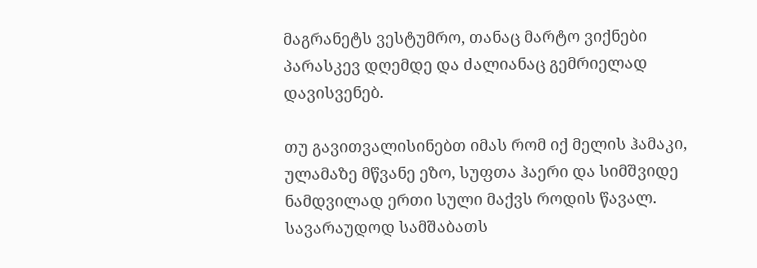მაგრანეტს ვესტუმრო, თანაც მარტო ვიქნები პარასკევ დღემდე და ძალიანაც გემრიელად დავისვენებ.

თუ გავითვალისინებთ იმას რომ იქ მელის ჰამაკი, ულამაზე მწვანე ეზო, სუფთა ჰაერი და სიმშვიდე ნამდვილად ერთი სული მაქვს როდის წავალ. სავარაუდოდ სამშაბათს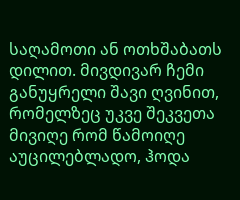საღამოთი ან ოთხშაბათს დილით. მივდივარ ჩემი განუყრელი შავი ღვინით, რომელზეც უკვე შეკვეთა მივიღე რომ წამოიღე აუცილებლადო, ჰოდა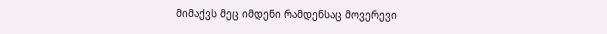მიმაქვს მეც იმდენი რამდენსაც მოვერევი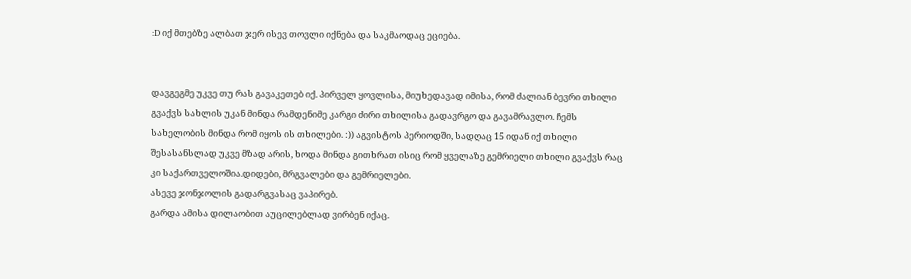:D იქ მთებზე ალბათ ჯერ ისევ თოვლი იქნება და საკმაოდაც ეციება.


დავგეგმე უკვე თუ რას გავაკეთებ იქ. პირველ ყოვლისა, მიუხედავად იმისა, რომ ძალიან ბევრი თხილი გვაქვს სახლის უკან მინდა რამდენიმე კარგი ძირი თხილისა გადავრგო და გავამრავლო. ჩემს სახელობის მინდა რომ იყოს ის თხილები. :)) აგვისტოს პერიოდში, სადღაც 15 იდან იქ თხილი შესასანსლად უკვე მზად არის, ხოდა მინდა გითხრათ ისიც რომ ყველაზე გემრიელი თხილი გვაქვს რაც კი საქართველოშია.დიდები, მრგვალები და გემრიელები.
ასევე ჯონჯოლის გადარგვასაც ვაპირებ.
გარდა ამისა დილაობით აუცილებლად ვირბენ იქაც.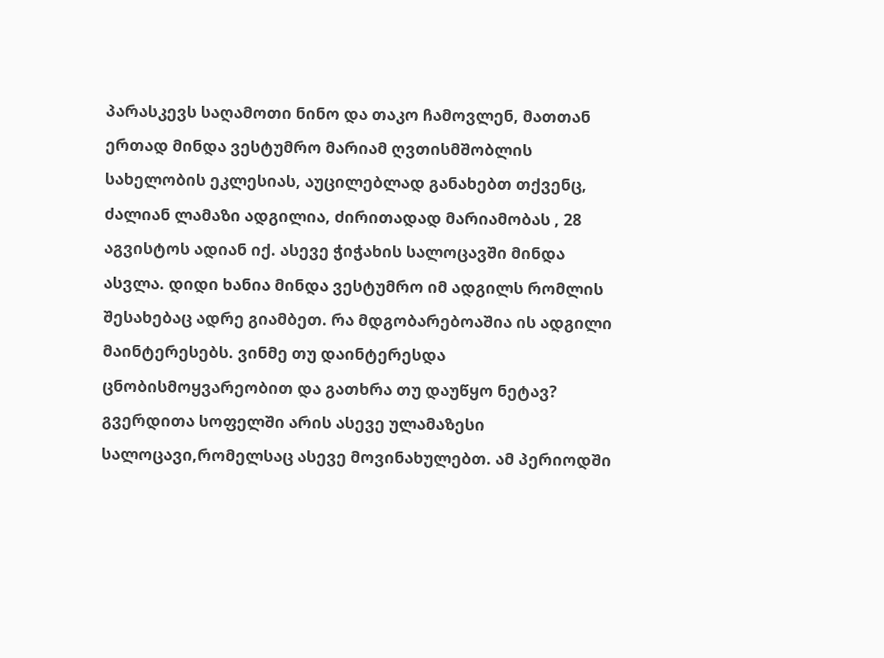პარასკევს საღამოთი ნინო და თაკო ჩამოვლენ, მათთან ერთად მინდა ვესტუმრო მარიამ ღვთისმშობლის სახელობის ეკლესიას, აუცილებლად განახებთ თქვენც, ძალიან ლამაზი ადგილია, ძირითადად მარიამობას , 28 აგვისტოს ადიან იქ. ასევე ჭიჭახის სალოცავში მინდა ასვლა. დიდი ხანია მინდა ვესტუმრო იმ ადგილს რომლის შესახებაც ადრე გიამბეთ. რა მდგობარებოაშია ის ადგილი მაინტერესებს. ვინმე თუ დაინტერესდა ცნობისმოყვარეობით და გათხრა თუ დაუწყო ნეტავ?
გვერდითა სოფელში არის ასევე ულამაზესი სალოცავი,რომელსაც ასევე მოვინახულებთ. ამ პერიოდში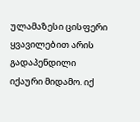ულამაზესი ცისფერი ყვავილებით არის გადაპენდილი იქაური მიდამო. იქ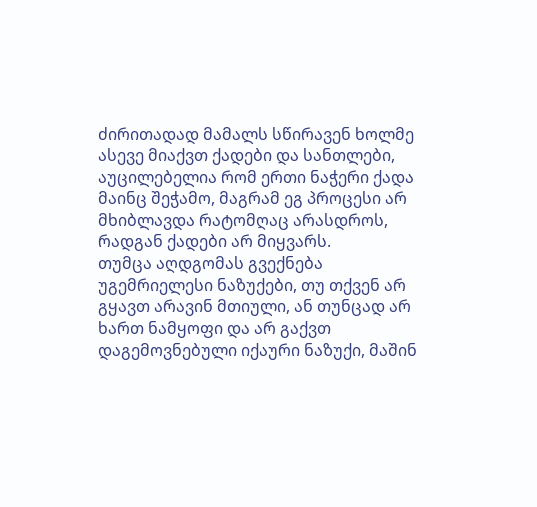ძირითადად მამალს სწირავენ ხოლმე ასევე მიაქვთ ქადები და სანთლები, აუცილებელია რომ ერთი ნაჭერი ქადა მაინც შეჭამო, მაგრამ ეგ პროცესი არ მხიბლავდა რატომღაც არასდროს, რადგან ქადები არ მიყვარს.
თუმცა აღდგომას გვექნება უგემრიელესი ნაზუქები, თუ თქვენ არ გყავთ არავინ მთიული, ან თუნცად არ ხართ ნამყოფი და არ გაქვთ დაგემოვნებული იქაური ნაზუქი, მაშინ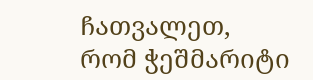ჩათვალეთ, რომ ჭეშმარიტი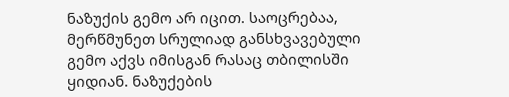ნაზუქის გემო არ იცით. საოცრებაა, მერწმუნეთ სრულიად განსხვავებული გემო აქვს იმისგან რასაც თბილისში ყიდიან. ნაზუქების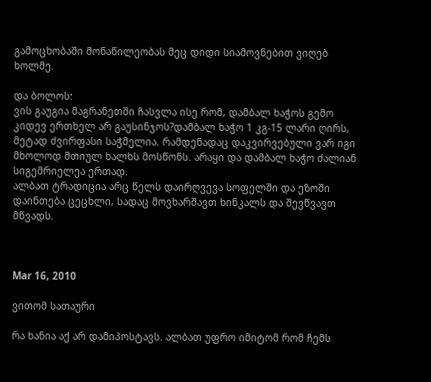გამოცხობაში მონაწილეობას მეც დიდი სიამოვნებით ვიღებ ხოლმე.

და ბოლოს:
ვის გაუგია მაგრანეთში ჩასვლა ისე რომ, დამბალ ხაჭოს გემო კიდევ ერთხელ არ გაუსინჯოს?დამბალ ხაჭო 1 კგ-15 ლარი ღირს, მეტად ძვირფასი საჭმელია. რამდენადაც დაკვირვებული ვარ იგი მხოლოდ მთიულ ხალხს მოსწონს. არაყი და დამბალ ხაჭო ძალიან სიგემრიელეა ერთად.
ალბათ ტრადიცია არც წელს დაირღვევა სოფელში და ეზოში დაინთება ცეცხლი, სადაც მოვხარშავთ ხინკალს და შევწვავთ მწვადს.



Mar 16, 2010

ვითომ სათაური

რა ხანია აქ არ დამიპოსტავს. ალბათ უფრო იმიტომ რომ ჩემს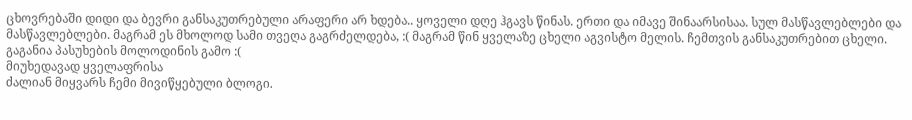ცხოვრებაში დიდი და ბევრი განსაკუთრებული არაფერი არ ხდება.. ყოველი დღე ჰგავს წინას. ერთი და იმავე შინაარსისაა. სულ მასწავლებლები და მასწავლებლები. მაგრამ ეს მხოლოდ სამი თვეღა გაგრძელდება, :( მაგრამ წინ ყველაზე ცხელი აგვისტო მელის. ჩემთვის განსაკუთრებით ცხელი. გაგანია პასუხების მოლოდინის გამო :(
მიუხედავად ყველაფრისა
ძალიან მიყვარს ჩემი მივიწყებული ბლოგი.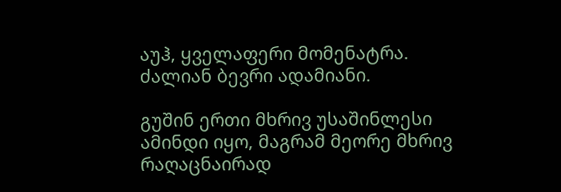აუჰ, ყველაფერი მომენატრა. ძალიან ბევრი ადამიანი.

გუშინ ერთი მხრივ უსაშინლესი ამინდი იყო, მაგრამ მეორე მხრივ რაღაცნაირად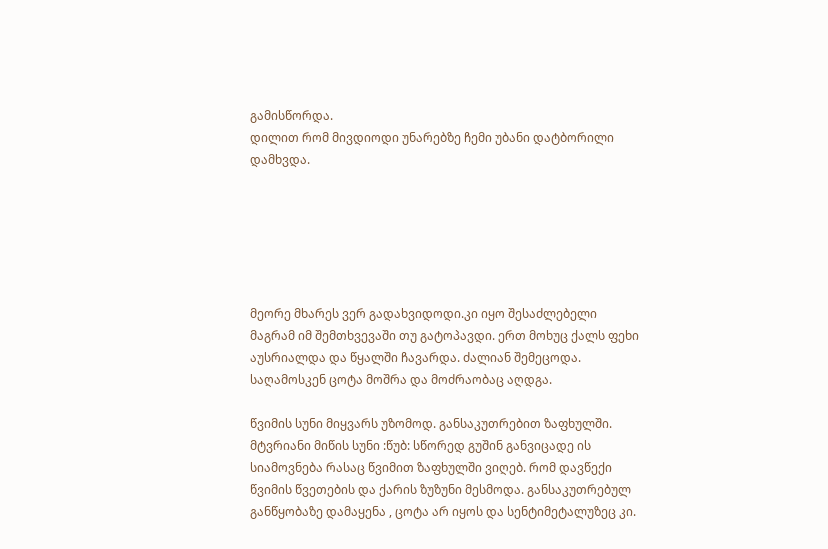გამისწორდა.
დილით რომ მივდიოდი უნარებზე ჩემი უბანი დატბორილი დამხვდა.






მეორე მხარეს ვერ გადახვიდოდი.კი იყო შესაძლებელი მაგრამ იმ შემთხვევაში თუ გატოპავდი. ერთ მოხუც ქალს ფეხი აუსრიალდა და წყალში ჩავარდა. ძალიან შემეცოდა. საღამოსკენ ცოტა მოშრა და მოძრაობაც აღდგა.

წვიმის სუნი მიყვარს უზომოდ. განსაკუთრებით ზაფხულში. მტვრიანი მიწის სუნი :წუბ: სწორედ გუშინ განვიცადე ის სიამოვნება რასაც წვიმით ზაფხულში ვიღებ. რომ დავწექი წვიმის წვეთების და ქარის ზუზუნი მესმოდა. განსაკუთრებულ განწყობაზე დამაყენა , ცოტა არ იყოს და სენტიმეტალუზეც კი.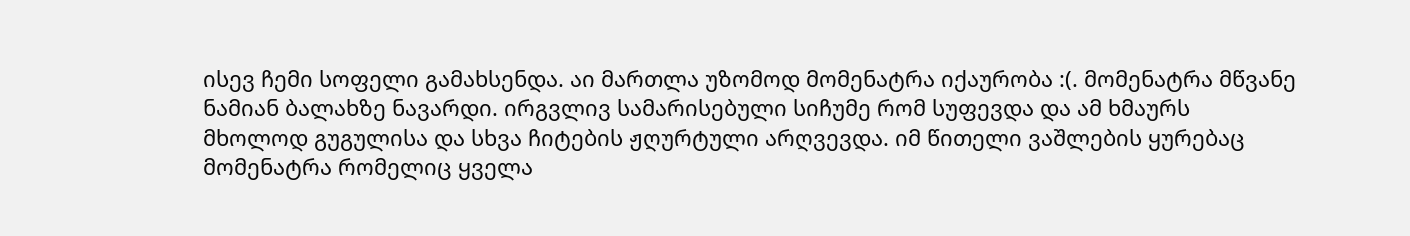ისევ ჩემი სოფელი გამახსენდა. აი მართლა უზომოდ მომენატრა იქაურობა :(. მომენატრა მწვანე ნამიან ბალახზე ნავარდი. ირგვლივ სამარისებული სიჩუმე რომ სუფევდა და ამ ხმაურს მხოლოდ გუგულისა და სხვა ჩიტების ჟღურტული არღვევდა. იმ წითელი ვაშლების ყურებაც მომენატრა რომელიც ყველა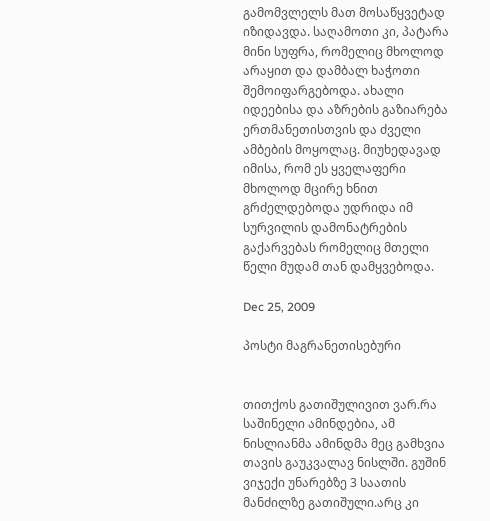გამომვლელს მათ მოსაწყვეტად იზიდავდა. საღამოთი კი, პატარა მინი სუფრა, რომელიც მხოლოდ არაყით და დამბალ ხაჭოთი შემოიფარგებოდა. ახალი იდეებისა და აზრების გაზიარება ერთმანეთისთვის და ძველი ამბების მოყოლაც. მიუხედავად იმისა, რომ ეს ყველაფერი მხოლოდ მცირე ხნით გრძელდებოდა უდრიდა იმ სურვილის დამონატრების გაქარვებას რომელიც მთელი წელი მუდამ თან დამყვებოდა.

Dec 25, 2009

პოსტი მაგრანეთისებური


თითქოს გათიშულივით ვარ.რა საშინელი ამინდებია, ამ ნისლიანმა ამინდმა მეც გამხვია თავის გაუკვალავ ნისლში. გუშინ ვიჯექი უნარებზე 3 საათის მანძილზე გათიშული.არც კი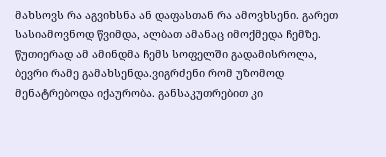მახსოვს რა აგვიხსნა ან დაფასთან რა ამოვხსენი. გარეთ სასიამოვნოდ წვიმდა, ალბათ ამანაც იმოქმედა ჩემზე. წუთიერად ამ ამინდმა ჩემს სოფელში გადამისროლა, ბევრი რამე გამახსენდა.ვიგრძენი რომ უზომოდ მენატრებოდა იქაურობა. განსაკუთრებით კი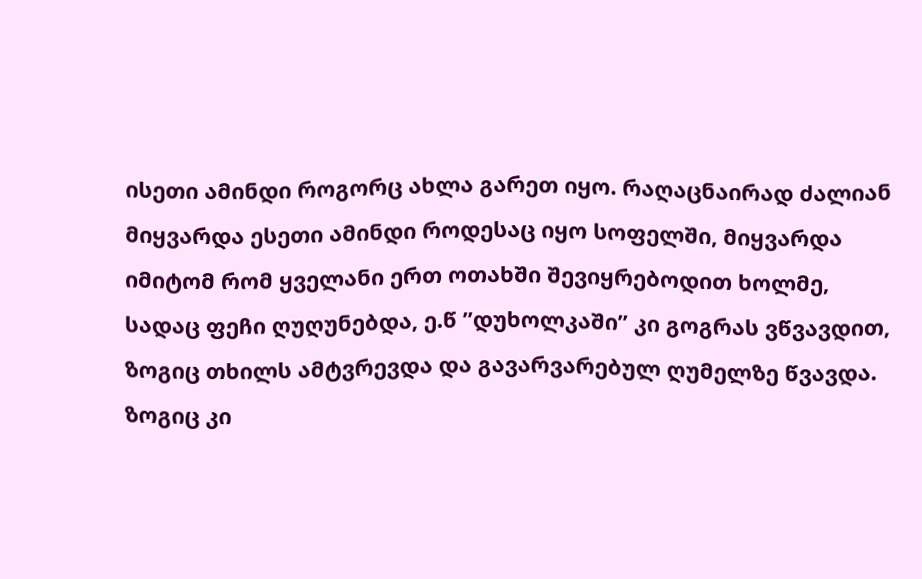ისეთი ამინდი როგორც ახლა გარეთ იყო. რაღაცნაირად ძალიან მიყვარდა ესეთი ამინდი როდესაც იყო სოფელში, მიყვარდა იმიტომ რომ ყველანი ერთ ოთახში შევიყრებოდით ხოლმე, სადაც ფეჩი ღუღუნებდა, ე.წ ”დუხოლკაში” კი გოგრას ვწვავდით, ზოგიც თხილს ამტვრევდა და გავარვარებულ ღუმელზე წვავდა. ზოგიც კი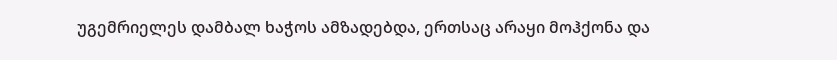უგემრიელეს დამბალ ხაჭოს ამზადებდა, ერთსაც არაყი მოჰქონა და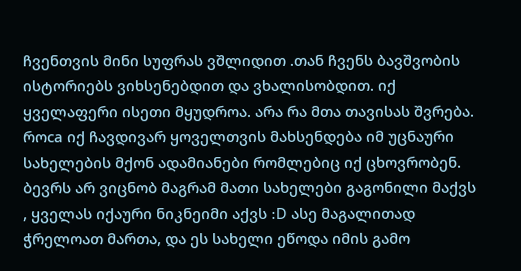ჩვენთვის მინი სუფრას ვშლიდით .თან ჩვენს ბავშვობის ისტორიებს ვიხსენებდით და ვხალისობდით. იქ ყველაფერი ისეთი მყუდროა. არა რა მთა თავისას შვრება. როca იქ ჩავდივარ ყოველთვის მახსენდება იმ უცნაური სახელების მქონ ადამიანები რომლებიც იქ ცხოვრობენ. ბევრს არ ვიცნობ მაგრამ მათი სახელები გაგონილი მაქვს , ყველას იქაური ნიკნეიმი აქვს :D ასე მაგალითად ჭრელოათ მართა, და ეს სახელი ეწოდა იმის გამო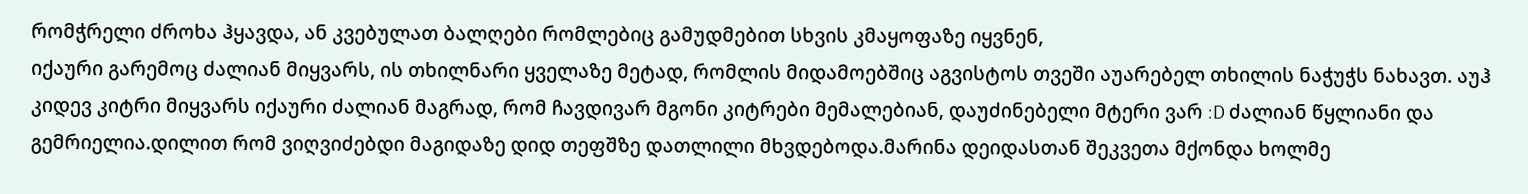რომჭრელი ძროხა ჰყავდა, ან კვებულათ ბალღები რომლებიც გამუდმებით სხვის კმაყოფაზე იყვნენ,
იქაური გარემოც ძალიან მიყვარს, ის თხილნარი ყველაზე მეტად, რომლის მიდამოებშიც აგვისტოს თვეში აუარებელ თხილის ნაჭუჭს ნახავთ. აუჰ კიდევ კიტრი მიყვარს იქაური ძალიან მაგრად, რომ ჩავდივარ მგონი კიტრები მემალებიან, დაუძინებელი მტერი ვარ :D ძალიან წყლიანი და გემრიელია.დილით რომ ვიღვიძებდი მაგიდაზე დიდ თეფშზე დათლილი მხვდებოდა.მარინა დეიდასთან შეკვეთა მქონდა ხოლმე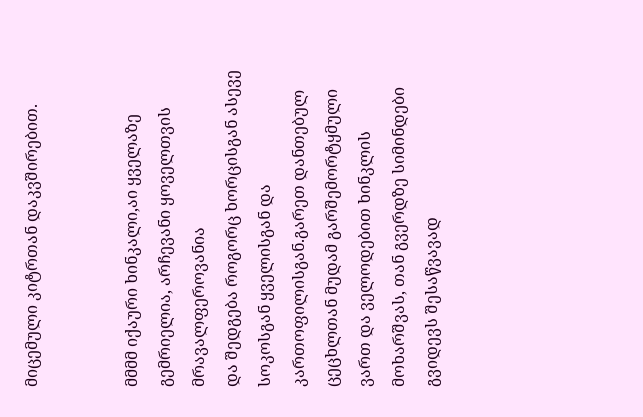მიცემული კიტრთან დაკვშირებით.


მმმმ იქაური ხინკალი,აი ყველაზე გემრიელია, არჩევანი ყოველთვის მრავალფეროვანია
და შედგება როგორც ხორცისგან ასევე სოკოსგან ყველისგან და კართოფილისგან.გარეთ დანთებულ ცეცხლთან მუდამ გარშემორტყმული ვართ და ველოდებით ხინკლის მოხარშვას, თან გვერდზე სიმინდები გვიდევს შესაწვავად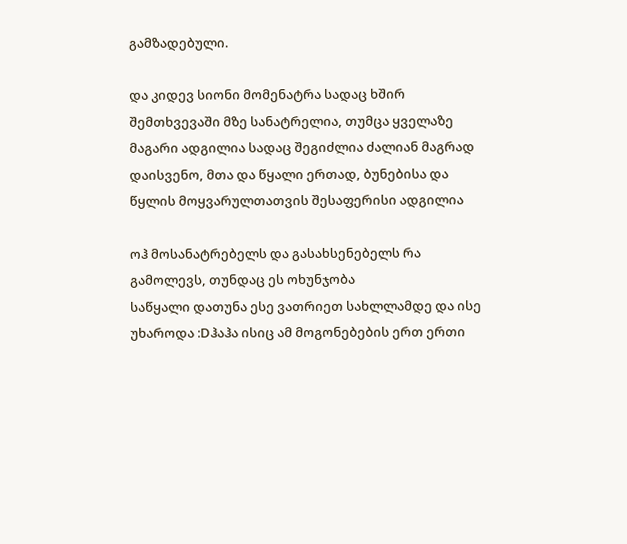გამზადებული.

და კიდევ სიონი მომენატრა სადაც ხშირ შემთხვევაში მზე სანატრელია, თუმცა ყველაზე მაგარი ადგილია სადაც შეგიძლია ძალიან მაგრად დაისვენო, მთა და წყალი ერთად, ბუნებისა და წყლის მოყვარულთათვის შესაფერისი ადგილია

ოჰ მოსანატრებელს და გასახსენებელს რა გამოლევს, თუნდაც ეს ოხუნჯობა
საწყალი დათუნა ესე ვათრიეთ სახლლამდე და ისე უხაროდა :Dჰაჰა ისიც ამ მოგონებების ერთ ერთი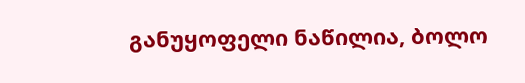განუყოფელი ნაწილია, ბოლო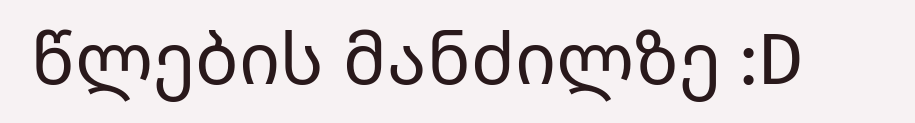წლების მანძილზე :D